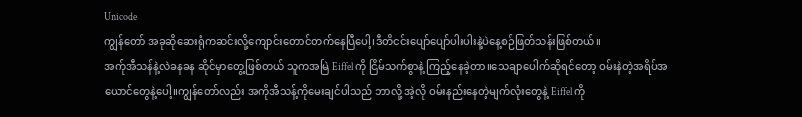Unicode
ကျွန်တော် အခုဆိုဆေးရုံကဆင်းလို့ကျောင်းတောင်တက်နေပြီပေါ့၊ဒီတိငင်းပျော်ပျော်ပါးပါးနဲ့ပဲနေ့စဉ်ဖြတ်သန်းဖြစ်တယ်။
အက်ုအီသန်နဲ့လဲခနခန ဆိုင်မှာတွေ့ဖြစ်တယ် သူကအမြဲ Eiffel ကို ငြိမ်သက်စွာနဲ့ ကြည့်နေခဲ့တာ။သေချာပေါက်ဆိုရင်တော့ ဝမ်းနဲတဲ့အရိပ်အယောင်တွေနဲ့ပေါ့။ကျွန်တော်လည်း အကိုအီသန့်ကိုမေးချင်ပါသည် ဘာလို့ အဲ့လို ဝမ်းနည်းနေတဲ့မျက်လုံးတွေနဲ့ Eiffel ကို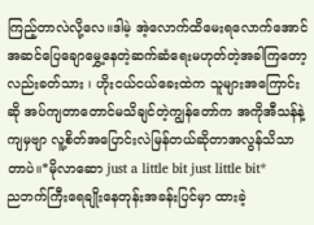ကြည့်တာလဲလို့လေ။ဒါမဲ့ အဲ့လောက်ထိမေးရလောက်အောင် အဆင်ပြေချောမွှေ့နေတဲ့ဆက်ဆံရေးမဟုတ်တဲ့အခါကြတော့လည်းခတ်သား ၊ ဟိုးငယ်ငယ်ခေးထဲက သူများအကြောင်းဆို အပ်ကျတာတောင်မသိချင်တဲ့ကျွန်တော်က အကိုအီသန်နဲ့ကျမှဗျာ လူ့စိတ်အပြောင်းလဲမြန်တယ်ဆိုတာအလွန်သိသာတာပဲ။*မိုလာဆော just a little bit just little bit*
ညဘက်ကြီးရေချိုးနေတုန်းအခန်းပြင်မှာ ထားခဲ့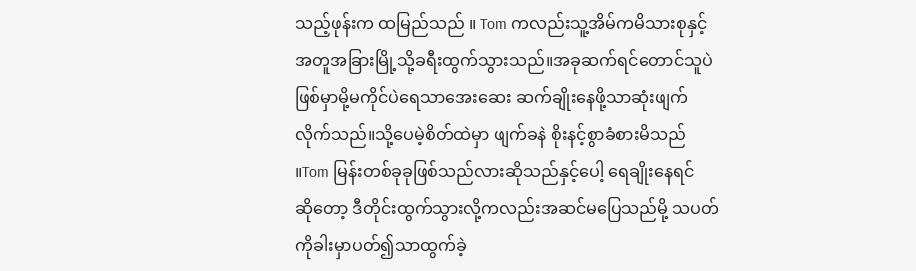သည့်ဖုန်းက ထမြည်သည် ။ Tom ကလည်းသူ့အိမ်ကမိသားစုနှင့်အတူအခြားမြို့သို့ခရီးထွက်သွားသည်။အခုဆက်ရင်တောင်သူပဲဖြစ်မှာမို့မကိုင်ပဲရေသာအေးဆေး ဆက်ချိုးနေဖို့သာဆုံးဖျက်လိုက်သည်။သို့ပေမဲ့စိတ်ထဲမှာ ဖျက်ခနဲ စိုးနင့်စွာခံစားမိသည် ။Tom မြန်းတစ်ခုခုဖြစ်သည်လားဆိုသည်နှင့်ပေါ့ ရေချိုးနေရင်
ဆိုတော့ ဒီတိုင်းထွက်သွားလို့ကလည်းအဆင်မပြေသည်မို့ သပတ်ကိုခါးမှာပတ်၍သာထွက်ခဲ့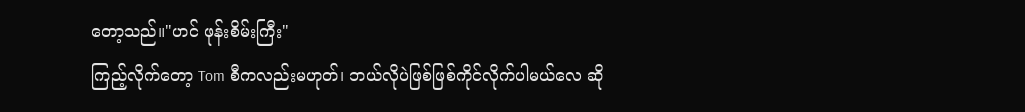တော့သည်။"ဟင် ဖုန်းစိမ်းကြီး"
ကြည့်လိုက်တော့ Tom စီကလည်းမဟုတ်၊ ဘယ်လိုပဲဖြစ်ဖြစ်ကိုင်လိုက်ပါမယ်လေ ဆို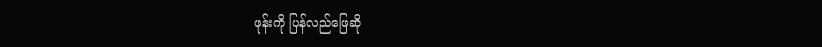ဖုန်းကို ပြန်လည်ဖြေဆို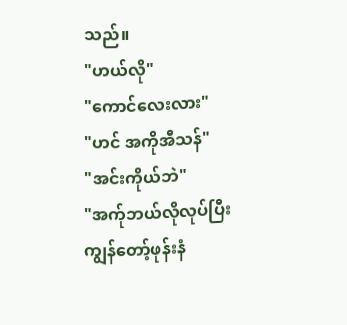သည်။
"ဟယ်လို"
"ကောင်လေးလား"
"ဟင် အကိုအီသန်"
"အင်းကိုယ်ဘဲ"
"အက်ုဘယ်လိုလုပ်ပြီး
ကျွန်တော့်ဖုန်းနံ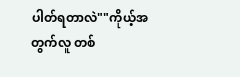ပါတ်ရတာလဲ""ကိုယ့်အတွက်လူ တစ်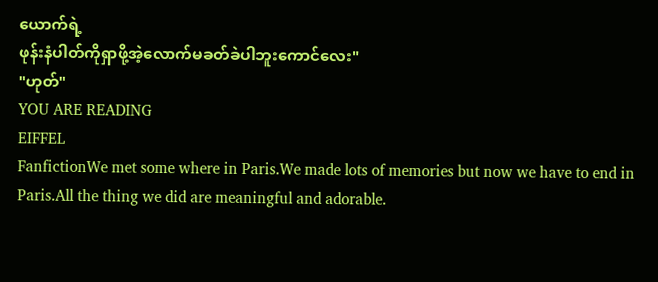ယောက်ရဲ့
ဖုန်းနံပါတ်ကိုရှာဖို့အဲ့လောက်မခတ်ခဲပါဘူးကောင်လေး"
"ဟုတ်"
YOU ARE READING
EIFFEL
FanfictionWe met some where in Paris.We made lots of memories but now we have to end in Paris.All the thing we did are meaningful and adorable.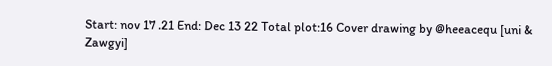Start: nov 17 .21 End: Dec 13 22 Total plot:16 Cover drawing by @heeacequ [uni & Zawgyi]